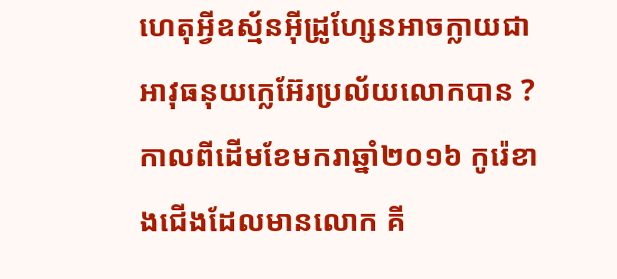ហេតុអ្វីឧស្ម័នអ៊ីដ្រូហ្សែនអាចក្លាយជាអាវុធនុយក្លេអ៊ែរប្រល័យលោកបាន ?
កាលពីដើមខែមករាឆ្នាំ២០១៦ កូរ៉េខាងជើងដែលមានលោក គី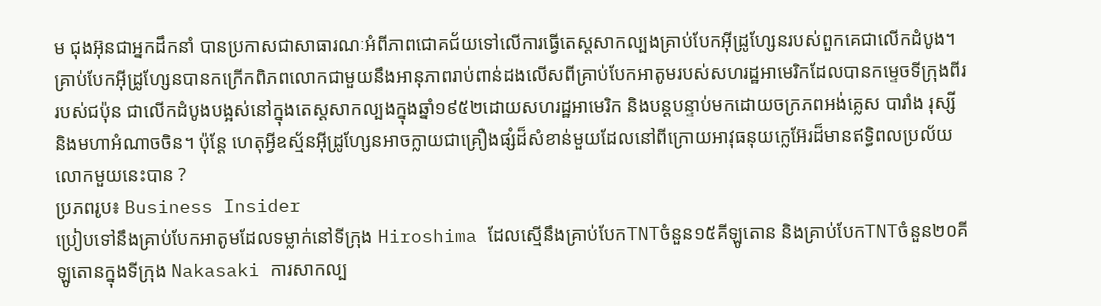ម ជុងអ៊ុនជាអ្នកដឹកនាំ បានប្រកាសជាសាធារណៈអំពីភាពជោគជ័យទៅលើការធ្វើតេស្តសាកល្បងគ្រាប់បែកអ៊ីដ្រូហ្សែនរបស់ពួកគេជាលើកដំបូង។ គ្រាប់បែកអ៊ីដ្រូហ្សែនបានកក្រើកពិភពលោកជាមួយនឹងអានុភាពរាប់ពាន់ដងលើសពីគ្រាប់បែកអាតូមរបស់សហរដ្ឋអាមេរិកដែលបានកម្ទេចទីក្រុងពីររបស់ជប៉ុន ជាលើកដំបូងបង្អស់នៅក្នុងតេស្តសាកល្បងក្នុងឆ្នាំ១៩៥២ដោយសហរដ្ឋអាមេរិក និងបន្តបន្ទាប់មកដោយចក្រភពអង់គ្លេស បារាំង រុស្សី និងមហាអំណាចចិន។ ប៉ុន្តែ ហេតុអ្វីឧស្ម័នអ៊ីដ្រូហ្សែនអាចក្លាយជាគ្រឿងផ្សំដ៏សំខាន់មួយដែលនៅពីក្រោយអាវុធនុយក្លេអ៊ែរដ៏មានឥទ្ធិពលប្រល័យលោកមួយនេះបាន ?
ប្រភពរូប៖ Business Insider
ប្រៀបទៅនឹងគ្រាប់បែកអាតូមដែលទម្លាក់នៅទីក្រុង Hiroshima ដែលស្មើនឹងគ្រាប់បែកTNTចំនួន១៥គីឡូតោន និងគ្រាប់បែកTNTចំនួន២០គីឡូតោនក្នុងទីក្រុង Nakasaki ការសាកល្ប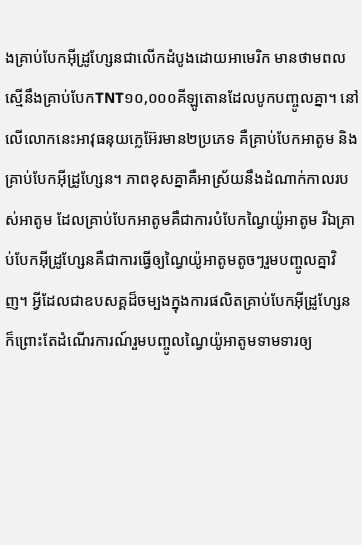ងគ្រាប់បែកអ៊ីដ្រូហ្សែនជាលើកដំបូងដោយអាមេរិក មានថាមពលស្មើនឹងគ្រាប់បែកTNT១០,០០០គីឡូតោនដែលបូកបញ្ចូលគ្នា។ នៅលើលោកនេះអាវុធនុយក្លេអ៊ែរមាន២ប្រភេទ គឺគ្រាប់បែកអាតូម និងគ្រាប់បែកអ៊ីដ្រូហ្សែន។ ភាពខុសគ្នាគឺអាស្រ័យនឹងដំណាក់កាលរបស់អាតូម ដែលគ្រាប់បែកអាតូមគឺជាការបំបែកណ្វៃយ៉ូអាតូម រីឯគ្រាប់បែកអ៊ីដ្រូហ្សែនគឺជាការធ្វើឲ្យណ្វៃយ៉ូអាតូមតូចៗរួមបញ្ចូលគ្នាវិញ។ អ្វីដែលជាឧបសគ្គដ៏ចម្បងក្នុងការផលិតគ្រាប់បែកអ៊ីដ្រូហ្សែន ក៏ព្រោះតែដំណើរការណ៍រួមបញ្ចូលណ្វៃយ៉ូអាតូមទាមទារឲ្យ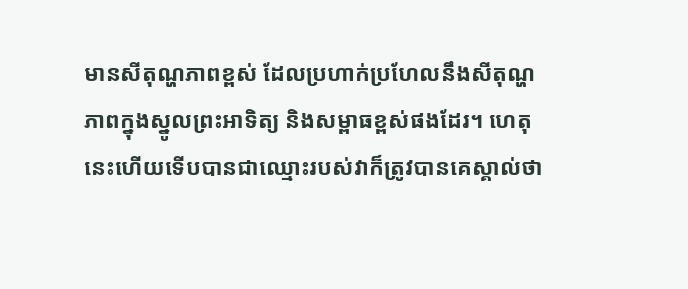មានសីតុណ្ហភាពខ្ពស់ ដែលប្រហាក់ប្រហែលនឹងសីតុណ្ហភាពក្នុងស្នូលព្រះអាទិត្យ និងសម្ពាធខ្ពស់ផងដែរ។ ហេតុនេះហើយទើបបានជាឈ្មោះរបស់វាក៏ត្រូវបានគេស្គាល់ថា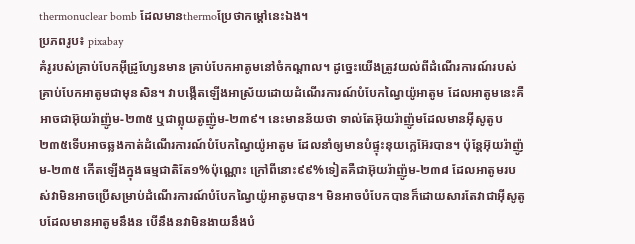thermonuclear bomb ដែលមានthermoប្រែថាកម្ដៅនេះឯង។
ប្រភពរូប៖ pixabay
គំរូរបស់គ្រាប់បែកអ៊ីដ្រូហ្សែនមាន គ្រាប់បែកអាតូមនៅចំកណ្ដាល។ ដូច្នេះយើងត្រូវយល់ពីដំណើរការណ៍របស់គ្រាប់បែកអាតូមជាមុនសិន។ វាបង្កើតឡើងអាស្រ័យដោយដំណើរការណ៍បំបែកណ្វៃយ៉ូអាតូម ដែលអាតូមនេះគឺអាចជាអ៊ុយរ៉ាញ៉ូម-២៣៥ ឬជាព្លុយតូញ៉ូម-២៣៩។ នេះមានន័យថា ទាល់តែអ៊ុយរ៉ាញ៉ូមដែលមានអ៊ីសូតូប២៣៥ទើបអាចឆ្លងកាត់ដំណើរការណ៍បំបែកណ្វៃយ៉ូអាតូម ដែលនាំឲ្យមានបំផ្ទុះនុយក្លេអ៊ែរបាន។ ប៉ុន្តែអ៊ុយរ៉ាញ៉ូម-២៣៥ កើតឡើងក្នុងធម្មជាតិតែ១%ប៉ុណ្ណោះ ក្រៅពីនោះ៩៩%ទៀតគឺជាអ៊ុយរ៉ាញ៉ូម-២៣៨ ដែលអាតូមរបស់វាមិនអាចប្រើសម្រាប់ដំណើរការណ៍បំបែកណ្វៃយ៉ូអាតូមបាន។ មិនអាចបំបែកបានក៏ដោយសារតែវាជាអ៊ីសូតូបដែលមានអាតូមនឹងន បើនឹងនវាមិនងាយនឹងបំ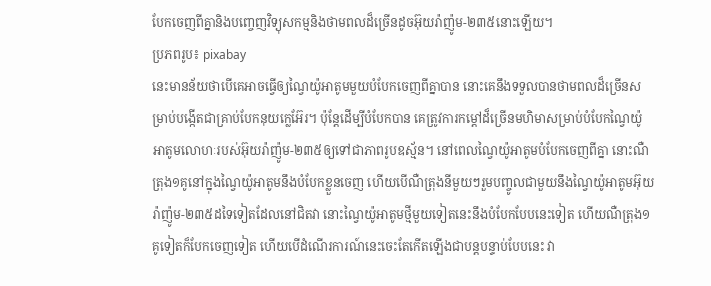បែកចេញពីគ្នានិងបញ្ចេញវិទ្យុសកម្មនិងថាមពលដ៏ច្រើនដូចអ៊ុយរ៉ាញ៉ូម-២៣៥នោះឡើយ។
ប្រភពរូប៖ pixabay
នេះមានន័យថាបើគេអាចធ្វើឲ្យណ្វៃយ៉ូអាតូមមួយបំបែកចេញពីគ្នាបាន នោះគេនឹងទទួលបានថាមពលដ៏ច្រើនសម្រាប់បង្កើតជាគ្រាប់បែកនុយក្លេអ៊ែរ។ ប៉ុន្តែដើម្បីបំបែកបាន គេត្រូវការកម្ដៅដ៏ច្រើនមហិមាសម្រាប់បំបែកណ្វៃយ៉ូអាតូមលោហៈរបស់អ៊ុយរ៉ាញ៉ូម-២៣៥ឲ្យទៅជាភាពរូបឧស្ម័ន។ នៅពេលណ្វៃយ៉ូអាតូមបំបែកចេញពីគ្នា នោះណឺត្រុង១គូនៅក្នុងណ្វៃយ៉ូអាតូមនឹងបំបែកខ្លួនចេញ ហើយបើណឺត្រុងនីមួយៗរួមបញ្ចូលជាមួយនឹងណ្វៃយ៉ូអាតូមអ៊ុយរ៉ាញ៉ូម-២៣៥ដទៃទៀតដែលនៅជិតវា នោះណ្វៃយ៉ូអាតូមថ្មីមួយទៀតនេះនឹងបំបែកបែបនេះទៀត ហើយណឺត្រុង១គូទៀតក៏បែកចេញទៀត ហើយបើដំណើរការណ៍នេះចេះតែកើតឡើងជាបន្តបន្ទាប់បែបនេះ វា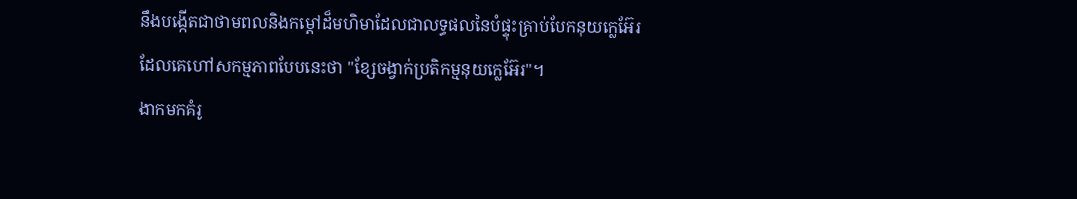នឹងបង្កើតជាថាមពលនិងកម្ដៅដ៏មហិមាដែលជាលទ្ធផលនៃបំផ្ទុះគ្រាប់បែកនុយក្លេអ៊ែរ ដែលគេហៅសកម្មភាពបែបនេះថា "ខ្សែចង្វាក់ប្រតិកម្មនុយក្លេអ៊ែរ"។
ងាកមកគំរូ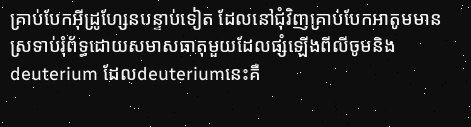គ្រាប់បែកអ៊ីដ្រូហ្សែនបន្ទាប់ទៀត ដែលនៅជុំវិញគ្រាប់បែកអាតូមមានស្រទាប់រុំព័ទ្ធដោយសមាសធាតុមួយដែលផ្សំឡើងពីលីចូមនិងdeuterium ដែលdeuteriumនេះគឺ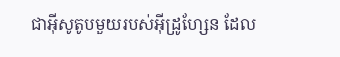ជាអ៊ីសូតូបមួយរបស់អ៊ីដ្រូហ្សែន ដែល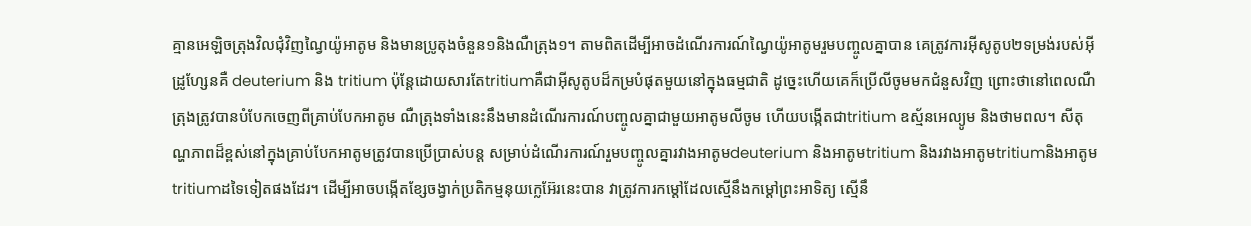គ្មានអេឡិចត្រុងវិលជុំវិញណ្វៃយ៉ូអាតូម និងមានប្រូតុងចំនួន១និងណឺត្រុង១។ តាមពិតដើម្បីអាចដំណើរការណ៍ណ្វៃយ៉ូអាតូមរួមបញ្ចូលគ្នាបាន គេត្រូវការអ៊ីសូតូប២ទម្រង់របស់អ៊ីដ្រូហ្សែនគឺ deuterium និង tritium ប៉ុន្តែដោយសារតែtritiumគឺជាអ៊ីសូតូបដ៏កម្របំផុតមួយនៅក្នុងធម្មជាតិ ដូច្នេះហើយគេក៏ប្រើលីចូមមកជំនួសវិញ ព្រោះថានៅពេលណឺត្រុងត្រូវបានបំបែកចេញពីគ្រាប់បែកអាតូម ណឺត្រុងទាំងនេះនឹងមានដំណើរការណ៍បញ្ចូលគ្នាជាមួយអាតូមលីចូម ហើយបង្កើតជាtritium ឧស្ម័នអេល្យូម និងថាមពល។ សីតុណ្ហភាពដ៏ខ្ពស់នៅក្នុងគ្រាប់បែកអាតូមត្រូវបានប្រើប្រាស់បន្ត សម្រាប់ដំណើរការណ៍រួមបញ្ចូលគ្នារវាងអាតូមdeuterium និងអាតូមtritium និងរវាងអាតូមtritiumនិងអាតូមtritiumដទៃទៀតផងដែរ។ ដើម្បីអាចបង្កើតខ្សែចង្វាក់ប្រតិកម្មនុយក្លេអ៊ែរនេះបាន វាត្រូវការកម្ដៅដែលស្មើនឹងកម្ដៅព្រះអាទិត្យ ស្មើនឹ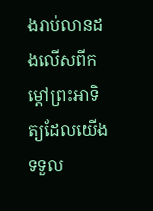ងរាប់លានដងលើសពីកម្ដៅព្រះអាទិត្យដែលយើងទទួល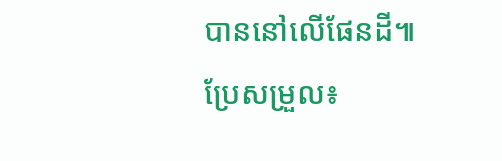បាននៅលើផែនដី៕
ប្រែសម្រួល៖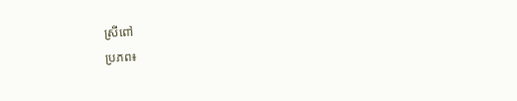ស្រីពៅ
ប្រភព៖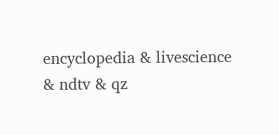encyclopedia & livescience & ndtv & qz